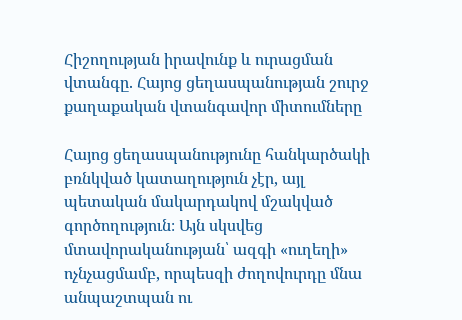Հիշողության իրավունք և ուրացման վտանգը. Հայոց ցեղասպանության շուրջ քաղաքական վտանգավոր միտումները

Հայոց ցեղասպանությունը հանկարծակի բռնկված կատաղություն չէր, այլ պետական մակարդակով մշակված գործողություն։ Այն սկսվեց մտավորականության՝ ազգի «ուղեղի» ոչնչացմամբ, որպեսզի ժողովուրդը մնա անպաշտպան ու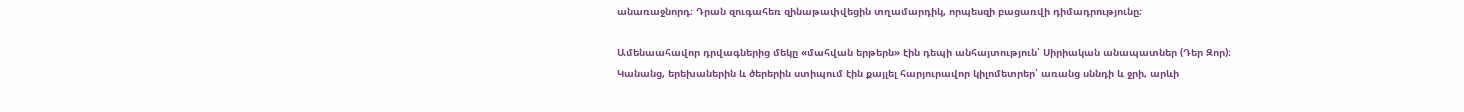անառաջնորդ։ Դրան զուգահեռ զինաթափվեցին տղամարդիկ, որպեսզի բացառվի դիմադրությունը։

Ամենաահավոր դրվագներից մեկը «մահվան երթերն» էին դեպի անհայտություն՝ Սիրիական անապատներ (Դեր Զոր)։ Կանանց, երեխաներին և ծերերին ստիպում էին քայլել հարյուրավոր կիլոմետրեր՝ առանց սննդի և ջրի, արևի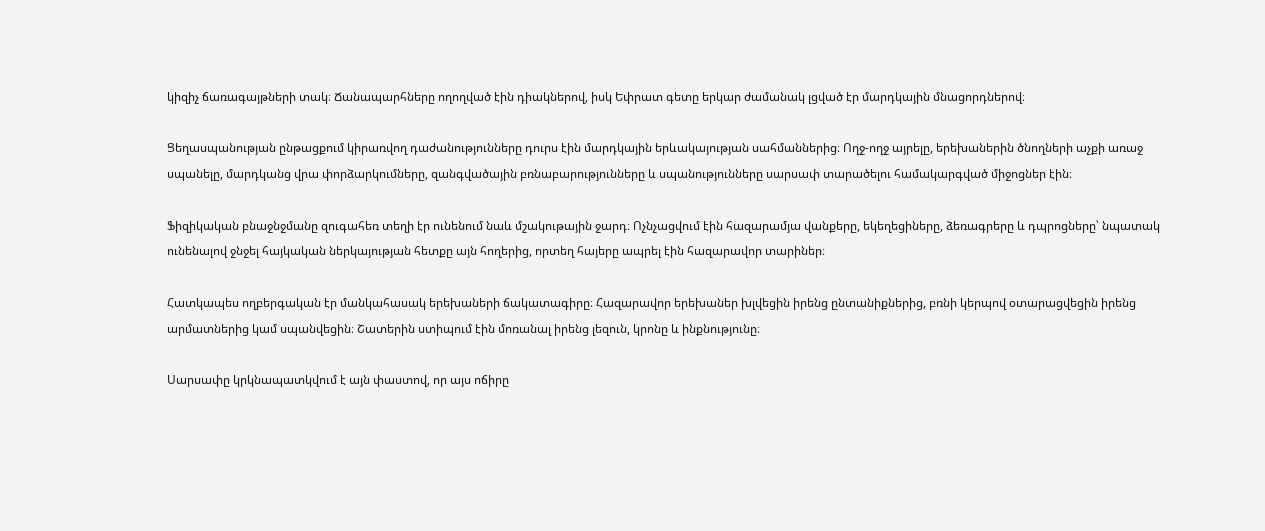կիզիչ ճառագայթների տակ։ Ճանապարհները ողողված էին դիակներով, իսկ Եփրատ գետը երկար ժամանակ լցված էր մարդկային մնացորդներով։

Ցեղասպանության ընթացքում կիրառվող դաժանությունները դուրս էին մարդկային երևակայության սահմաններից։ Ողջ-ողջ այրելը, երեխաներին ծնողների աչքի առաջ սպանելը, մարդկանց վրա փորձարկումները, զանգվածային բռնաբարությունները և սպանությունները սարսափ տարածելու համակարգված միջոցներ էին։

Ֆիզիկական բնաջնջմանը զուգահեռ տեղի էր ունենում նաև մշակութային ջարդ։ Ոչնչացվում էին հազարամյա վանքերը, եկեղեցիները, ձեռագրերը և դպրոցները՝ նպատակ ունենալով ջնջել հայկական ներկայության հետքը այն հողերից, որտեղ հայերը ապրել էին հազարավոր տարիներ։

Հատկապես ողբերգական էր մանկահասակ երեխաների ճակատագիրը։ Հազարավոր երեխաներ խլվեցին իրենց ընտանիքներից, բռնի կերպով օտարացվեցին իրենց արմատներից կամ սպանվեցին։ Շատերին ստիպում էին մոռանալ իրենց լեզուն, կրոնը և ինքնությունը։

Սարսափը կրկնապատկվում է այն փաստով, որ այս ոճիրը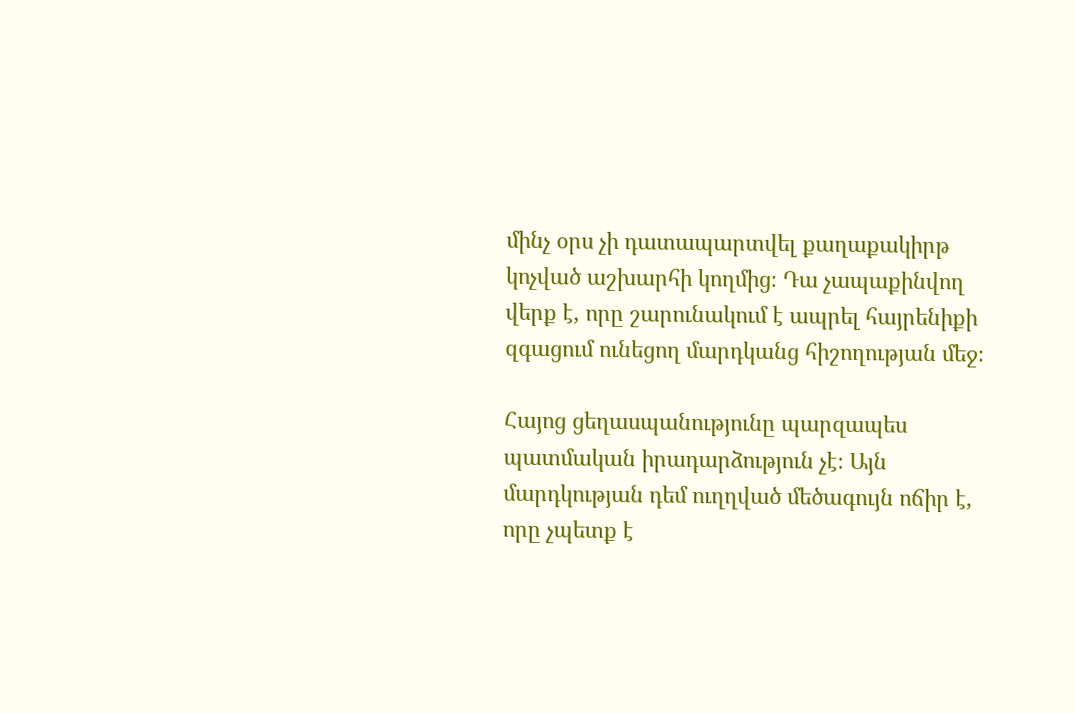մինչ օրս չի դատապարտվել քաղաքակիրթ կոչված աշխարհի կողմից։ Դա չապաքինվող վերք է, որը շարունակում է ապրել հայրենիքի զգացում ունեցող մարդկանց հիշողության մեջ։

Հայոց ցեղասպանությունը պարզապես պատմական իրադարձություն չէ։ Այն մարդկության դեմ ուղղված մեծագույն ոճիր է, որը չպետք է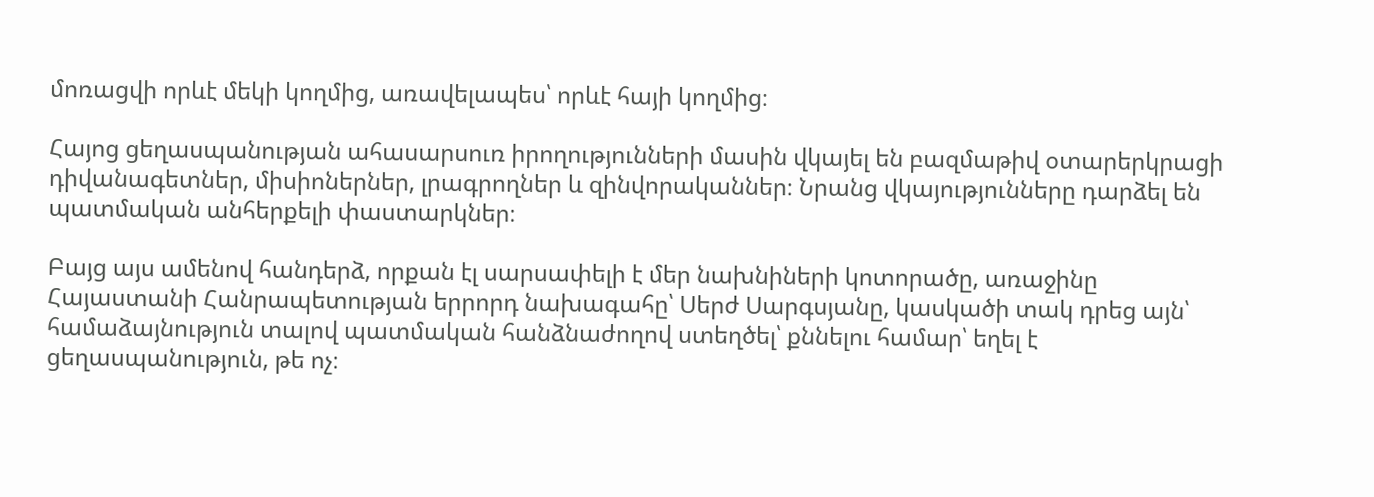մոռացվի որևէ մեկի կողմից, առավելապես՝ որևէ հայի կողմից։

Հայոց ցեղասպանության ահասարսուռ իրողությունների մասին վկայել են բազմաթիվ օտարերկրացի դիվանագետներ, միսիոներներ, լրագրողներ և զինվորականներ։ Նրանց վկայությունները դարձել են պատմական անհերքելի փաստարկներ։

Բայց այս ամենով հանդերձ, որքան էլ սարսափելի է մեր նախնիների կոտորածը, առաջինը Հայաստանի Հանրապետության երրորդ նախագահը՝ Սերժ Սարգսյանը, կասկածի տակ դրեց այն՝ համաձայնություն տալով պատմական հանձնաժողով ստեղծել՝ քննելու համար՝ եղել է ցեղասպանություն, թե ոչ։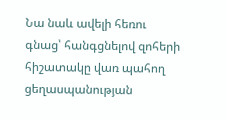Նա նաև ավելի հեռու գնաց՝ հանգցնելով զոհերի հիշատակը վառ պահող ցեղասպանության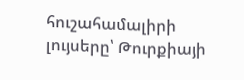հուշահամալիրի լույսերը՝ Թուրքիայի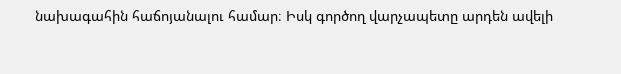նախագահին հաճոյանալու համար։ Իսկ գործող վարչապետը արդեն ավելի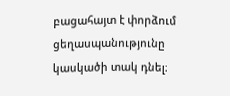բացահայտ է փորձում ցեղասպանությունը կասկածի տակ դնել։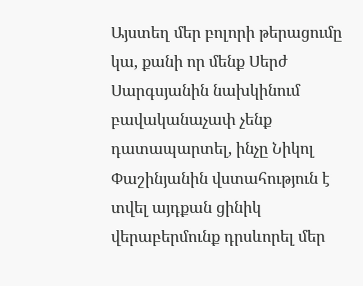Այստեղ մեր բոլորի թերացումը կա, քանի որ մենք Սերժ Սարգսյանին նախկինում բավականաչափ չենք դատապարտել, ինչը Նիկոլ Փաշինյանին վստահություն է տվել այդքան ցինիկ վերաբերմունք դրսևորել մեր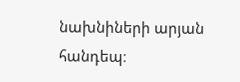նախնիների արյան հանդեպ։